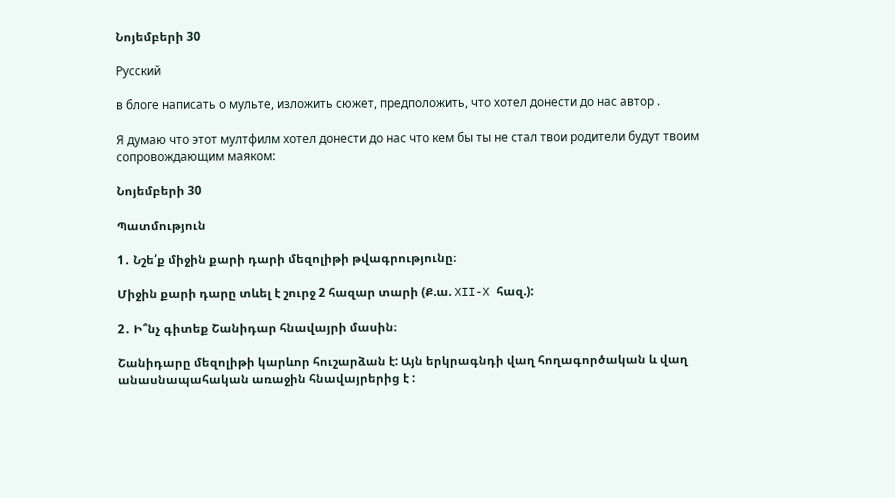Նոյեմբերի 30

Русский

в блоге написать о мульте, изложить сюжет, предположить, что хотел донести до нас автор .

Я думаю что этот мултфилм хотел донести до нас что кем бы ты не стал твои родители будут твоим сопровождающим маяком:

Նոյեմբերի 30

Պատմություն

1․ Նշե՛ք միջին քարի դարի մեզոլիթի թվագրությունը։

Միջին քարի դարը տևել է շուրջ 2 հազար տարի (Ք.ա. XII-X հազ.):

2․ Ի՞նչ գիտեք Շանիդար հնավայրի մասին։

Շանիդարը մեզոլիթի կարևոր հուշարձան է: Այն երկրագնդի վաղ հողագործական և վաղ անասնապահական առաջին հնավայրերից է :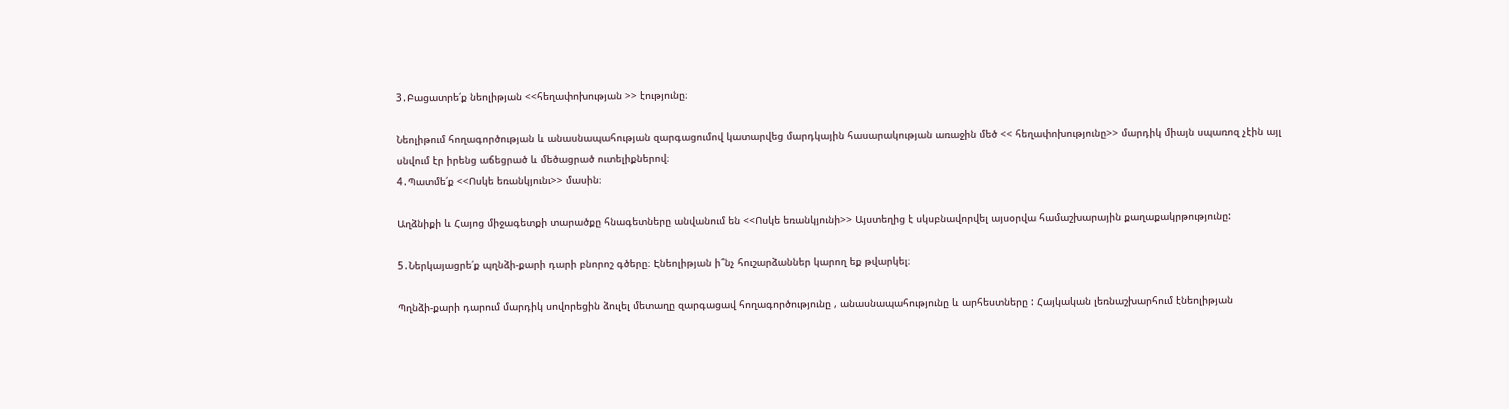3․Բացատրե՛ք նեոլիթյան <<հեղափոխության >> էությունը։

Նեոլիթում հողագործության և անասնապահության զարգացումով կատարվեց մարդկային հասարակության առաջին մեծ << հեղափոխությունը>> մարդիկ միայն սպառոզ չէին այլ սնվում էր իրենց աճեցրած և մեծացրած ուտելիքներով։
4․Պատմե՛ք <<Ոսկե եռանկյունւ>> մասին։

Աղձնիքի և Հայոց միջագետքի տարածքը հնագետները անվանում են <<Ոսկե եռանկյունի>> Այստեղից է սկսբնավորվել այսօրվա համաշխարային քաղաքակրթությունը:

5․Ներկայացրե՛ք պղնձի-քարի դարի բնորոշ գծերը։ Էնեոլիթյան ի՞նչ հուշարձաններ կարող եք թվարկել։

Պղնձի-քարի դարում մարդիկ սովորեցին ձուլել մետաղը զարգացավ հողագործությունը , անասնապահությունը և արհեստները : Հայկական լեռնաշխարհում էնեոլիթյան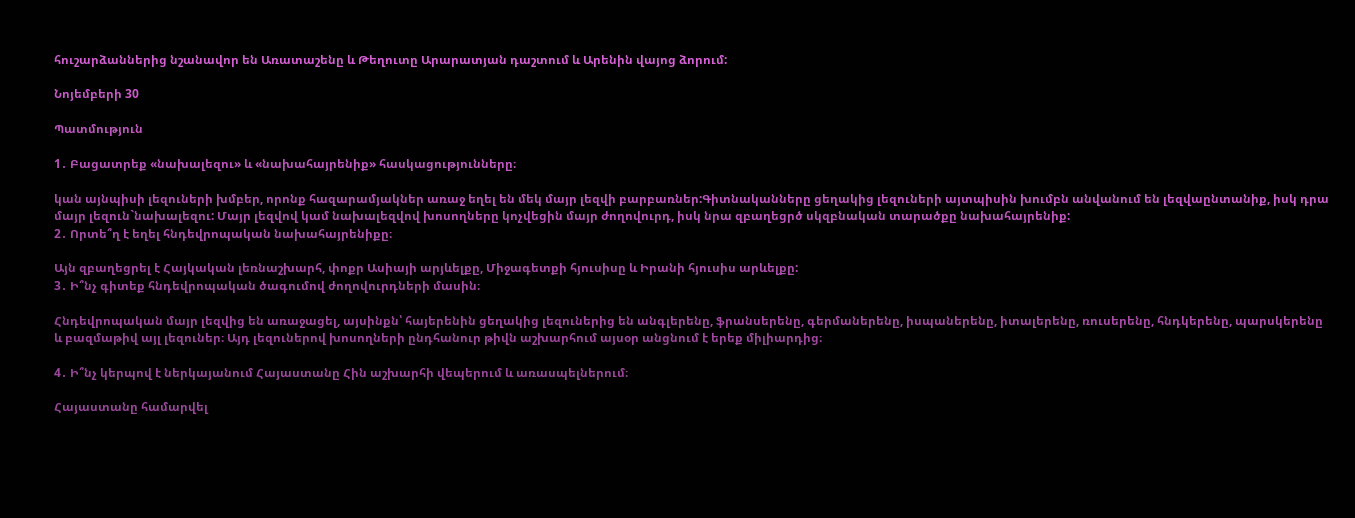հուշարձաններից նշանավոր են Առատաշենը և Թեղուտը Արարատյան դաշտում և Արենին վայոց ձորում:

Նոյեմբերի 30

Պատմություն

1․ Բացատրեք «նախալեզու» և «նախահայրենիք» հասկացությունները։

կան այնպիսի լեզուների խմբեր, որոնք հազարամյակներ առաջ եղել են մեկ մայր լեզվի բարբառներ:Գիտնականները ցեղակից լեզուների այտպիսին խումբն անվանում են լեզվաընտանիք, իսկ դրա մայր լեզուն`նախալեզու: Մայր լեզվով կամ նախալեզվով խոսողները կոչվեցին մայր ժողովուրդ, իսկ նրա զբաղեցրծ սկզբնական տարածքը նախահայրենիք:
2․ Որտե՞ղ է եղել հնդեվրոպական նախահայրենիքը։

Այն զբաղեցրել է Հայկական լեռնաշխարհ, փոքր Ասիայի արյևելքը, Միջագետքի հյուսիսը և Իրանի հյուսիս արևելքը:
3․ Ի՞նչ գիտեք հնդեվրոպական ծագումով ժողովուրդների մասին։

Հնդեվրոպական մայր լեզվից են առաջացել, այսինքն՝ հայերենին ցեղակից լեզուներից են անգլերենը, ֆրանսերենը, գերմաներենը, իսպաներենը, իտալերենը, ռուսերենը, հնդկերենը, պարսկերենը և բազմաթիվ այլ լեզուներ։ Այդ լեզուներով խոսողների ընդհանուր թիվն աշխարհում այսօր անցնում է երեք միլիարդից։

4․ Ի՞նչ կերպով է ներկայանում Հայաստանը Հին աշխարհի վեպերում և առասպելներում։

Հայաստանը համարվել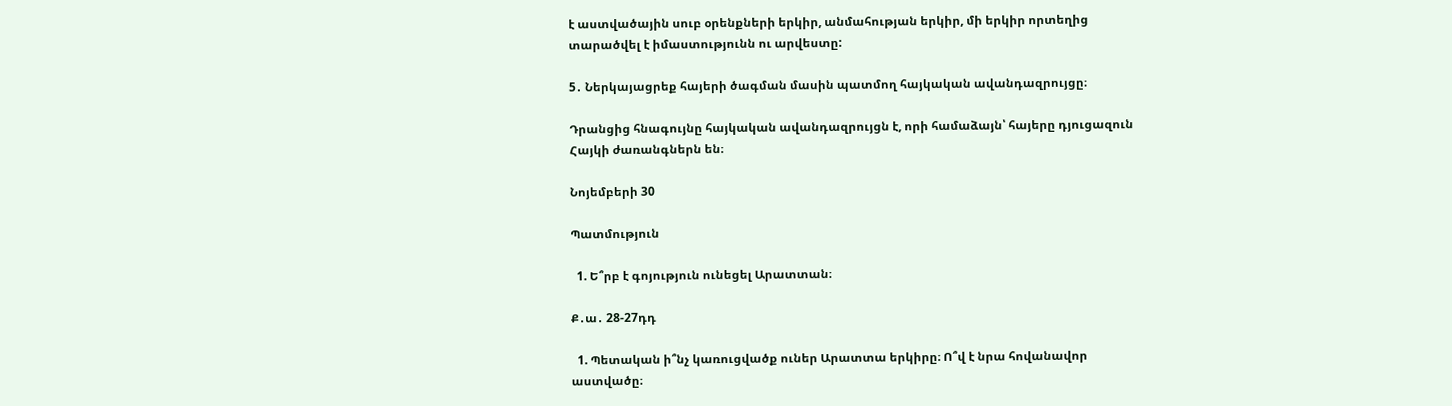է աստվածային սուբ օրենքների երկիր, անմահության երկիր, մի երկիր որտեղից տարածվել է իմաստությունն ու արվեստը:

5․ Ներկայացրեք հայերի ծագման մասին պատմող հայկական ավանդազրույցը։

Դրանցից հնագույնը հայկական ավանդազրույցն է, որի համաձայն՝ հայերը դյուցազուն Հայկի ժառանգներն են։

Նոյեմբերի 30

Պատմություն

  1. Ե՞րբ է գոյություն ունեցել Արատտան։

Ք․ա․ 28-27դդ

  1. Պետական ի՞նչ կառուցվածք ուներ Արատտա երկիրը։ Ո՞վ է նրա հովանավոր աստվածը։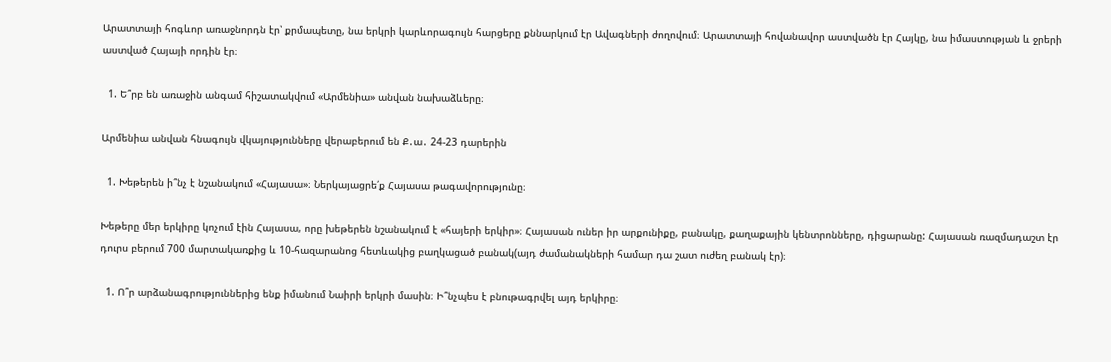Արատտայի հոգևոր առաջնորդն էր՝ քրմապետը, նա երկրի կարևորագույն հարցերը քննարկում էր Ավագների ժողովում։ Արատտայի հովանավոր աստվածն էր Հայկը, նա իմաստության և ջրերի աստված Հայայի որդին էր։

  1. Ե՞րբ են առաջին անգամ հիշատակվում «Արմենիա» անվան նախաձևերը։

Արմենիա անվան հնագույն վկայությունները վերաբերում են Ք․ա․ 24-23 դարերին

  1. Խեթերեն ի՞նչ է նշանակում «Հայասա»։ Ներկայացրե՛ք Հայասա թագավորությունը։

Խեթերը մեր երկիրը կոչում էին Հայասա, որը խեթերեն նշանակում է «հայերի երկիր»։ Հայասան ուներ իր արքունիքը, բանակը, քաղաքային կենտրոնները, դիցարանը: Հայասան ռազմադաշտ էր դուրս բերում 700 մարտակառքից և 10-հազարանոց հետևակից բաղկացած բանակ(այդ ժամանակների համար դա շատ ուժեղ բանակ էր)։

  1. Ո՞ր արձանագրություններից ենք իմանում Նաիրի երկրի մասին։ Ի՞նչպես է բնութագրվել այդ երկիրը։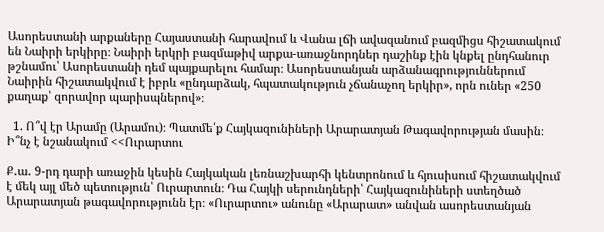Ասորեստանի արքաները Հայաստանի հարավում և Վանա լճի ավազանում բազմիցս հիշատակում են Նաիրի երկիրը։ Նաիրի երկրի բազմաթիվ արքա-առաջնորդներ դաշինք էին կնքել ընդհանուր թշնամու՝ Ասորեստանի դեմ պայքարելու համար։ Ասորեստանյան արձանագրություններում Նաիրին հիշատակվում է իբրև «ընդարձակ, հպատակություն չճանաչող երկիր», որն ուներ «250 քաղաք՝ զորավոր պարիսպներով»։

  1. Ո՞վ էր Արամը (Արամու)։ Պատմե՛ք Հայկազունիների Արարատյան Թագավորության մասին։ Ի՞նչ է նշանակում <<Ուրարտու

Ք․ա․ 9-րդ դարի առաջին կեսին Հայկական լեռնաշխարհի կենտրոնում և հյուսիսում հիշատակվում է մեկ այլ մեծ պետություն՝ Ուրարտուն։ Դա Հայկի սերունդների՝ Հայկազունիների ստեղծած Արարատյան թագավորությունն էր։ «Ուրարտու» անունը «Արարատ» անվան ասորեստանյան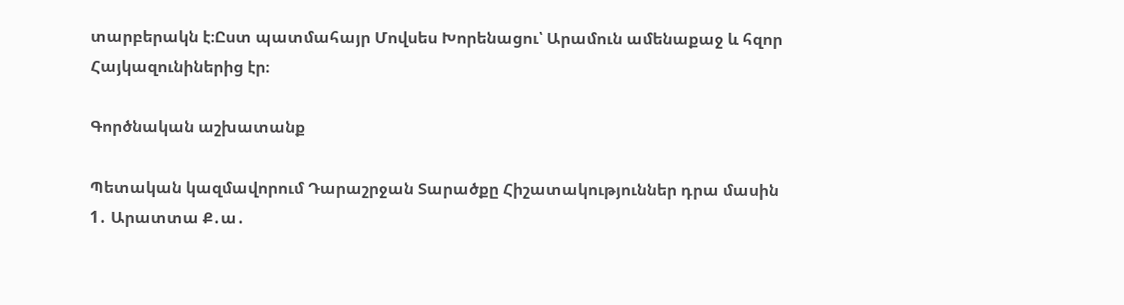տարբերակն է։Ըստ պատմահայր Մովսես Խորենացու՝ Արամուն ամենաքաջ և հզոր Հայկազունիներից էր։

Գործնական աշխատանք

Պետական կազմավորում Դարաշրջան Տարածքը Հիշատակություններ դրա մասին
1․ Արատտա Ք․ա․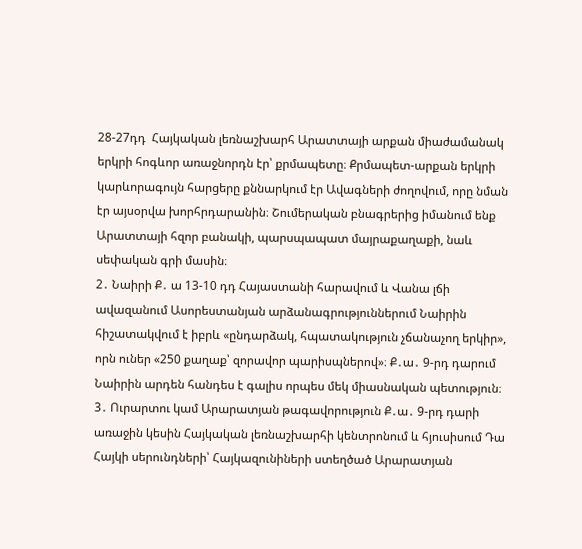28-27դդ  Հայկական լեռնաշխարհ Արատտայի արքան միաժամանակ երկրի հոգևոր առաջնորդն էր՝ քրմապետը։ Քրմապետ-արքան երկրի կարևորագույն հարցերը քննարկում էր Ավագների ժողովում, որը նման էր այսօրվա խորհրդարանին։ Շումերական բնագրերից իմանում ենք Արատտայի հզոր բանակի, պարսպապատ մայրաքաղաքի, նաև սեփական գրի մասին։
2․ Նաիրի Ք․ ա 13-10 դդ Հայաստանի հարավում և Վանա լճի ավազանում Ասորեստանյան արձանագրություններում Նաիրին հիշատակվում է իբրև «ընդարձակ, հպատակություն չճանաչող երկիր», որն ուներ «250 քաղաք՝ զորավոր պարիսպներով»։ Ք․ա․ 9-րդ դարում Նաիրին արդեն հանդես է գալիս որպես մեկ միասնական պետություն։
3․ Ուրարտու կամ Արարատյան թագավորություն Ք․ա․ 9-րդ դարի առաջին կեսին Հայկական լեռնաշխարհի կենտրոնում և հյուսիսում Դա Հայկի սերունդների՝ Հայկազունիների ստեղծած Արարատյան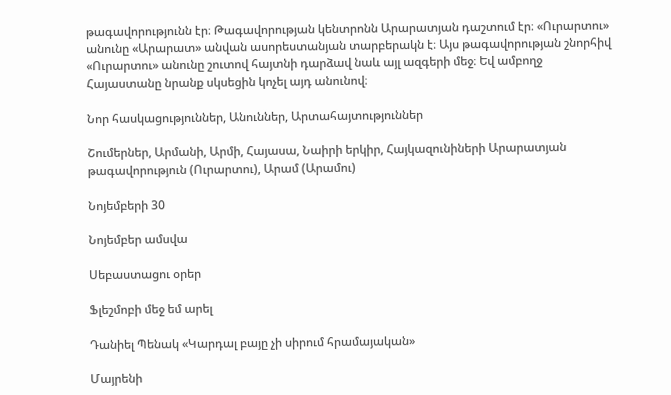թագավորությունն էր։ Թագավորության կենտրոնն Արարատյան դաշտում էր։ «Ուրարտու» անունը «Արարատ» անվան ասորեստանյան տարբերակն է։ Այս թագավորության շնորհիվ «Ուրարտու» անունը շուտով հայտնի դարձավ նաև այլ ազգերի մեջ։ Եվ ամբողջ Հայաստանը նրանք սկսեցին կոչել այդ անունով։

Նոր հասկացություններ, Անուններ, Արտահայտություններ

Շումերներ, Արմանի, Արմի, Հայասա, Նաիրի երկիր, Հայկազունիների Արարատյան թագավորություն (Ուրարտու), Արամ (Արամու)

Նոյեմբերի 30

Նոյեմբեր ամսվա

Սեբաստացու օրեր

Ֆլեշմոբի մեջ եմ արել

Դանիել Պենակ «Կարդալ բայը չի սիրում հրամայական»

Մայրենի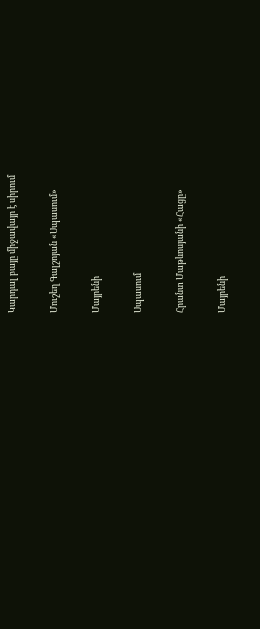Կարդալ բայը միջավայր է սիրում

Մուշեղ Գալշոյան «Սպասում»

Մայրենի

Սպասում

Հրանտ Մաթևոսյանի «Հացը»

Մայրենի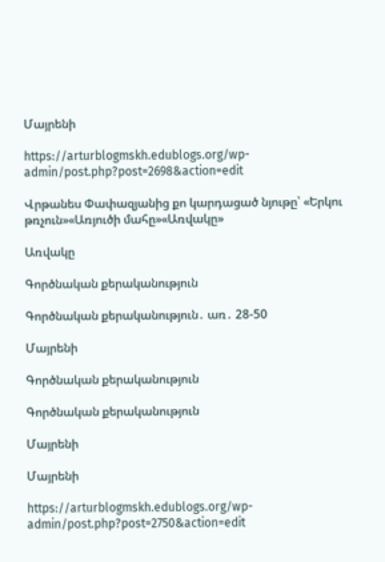Մայրենի

https://arturblogmskh.edublogs.org/wp-admin/post.php?post=2698&action=edit

Վրթանես Փափազյանից քո կարդացած նյութը՝ «Երկու թռչուն»«Առյուծի մահը»«Առվակը»

Առվակը

Գործնական քերականություն

Գործնական քերականություն․ առ․ 28-50

Մայրենի

Գործնական քերականություն

Գործնական քերականություն

Մայրենի

Մայրենի

https://arturblogmskh.edublogs.org/wp-admin/post.php?post=2750&action=edit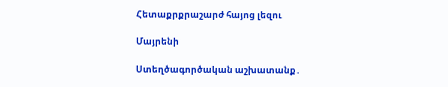Հետաքրքրաշարժ հայոց լեզու

Մայրենի

Ստեղծագործական աշխատանք․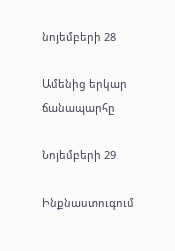նոյեմբերի 28

Ամենից երկար ճանապարհը

Նոյեմբերի 29

Ինքնաստուգում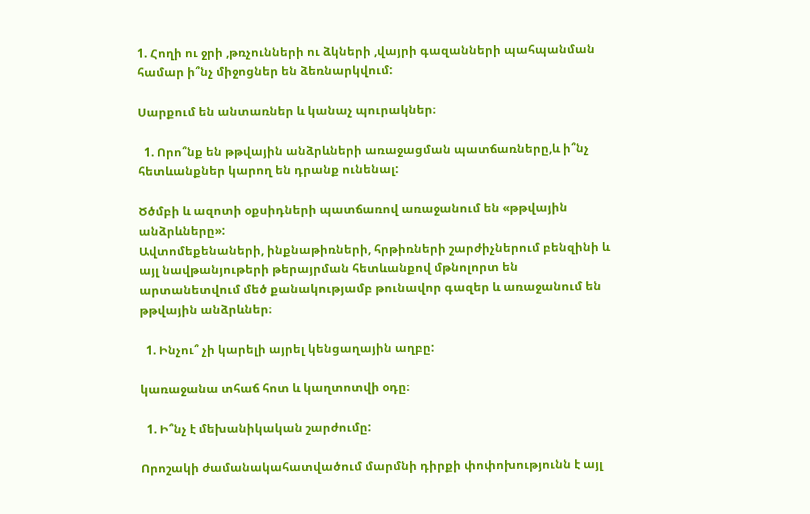1. Հողի ու ջրի ,թռչունների ու ձկների ,վայրի գազանների պահպանման համար ի՞նչ միջոցներ են ձեռնարկվում:

Սարքում են անտառներ և կանաչ պուրակներ։

  1. Որո՞նք են թթվային անձրևների առաջացման պատճառները,և ի՞նչ հետևանքներ կարող են դրանք ունենալ:

Ծծմբի և ազոտի օքսիդների պատճառով առաջանում են «թթվային անձրևները»:
Ավտոմեքենաների, ինքնաթիռների, հրթիռների շարժիչներում բենզինի և այլ նավթանյութերի թերայրման հետևանքով մթնոլորտ են արտանետվում մեծ քանակությամբ թունավոր գազեր և առաջանում են թթվային անձրևներ։

  1. Ինչու՞ չի կարելի այրել կենցաղային աղբը:

կառաջանա տհաճ հոտ և կաղտոտվի օդը։

  1. Ի՞նչ է մեխանիկական շարժումը:

Որոշակի ժամանակահատվածում մարմնի դիրքի փոփոխությունն է այլ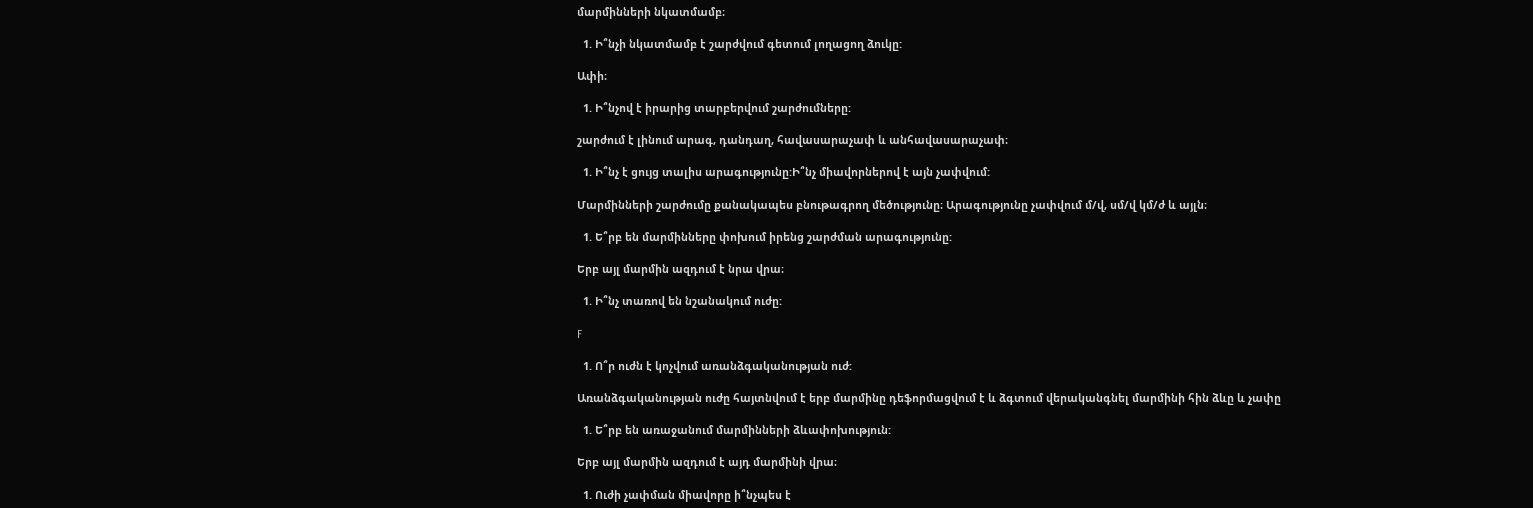մարմինների նկատմամբ։

  1. Ի՞նչի նկատմամբ է շարժվում գետում լողացող ձուկը:

Ափի։

  1. Ի՞նչով է իրարից տարբերվում շարժումները:

շարժում է լինում արագ, դանդաղ, հավասարաչափ և անհավասարաչափ։

  1. Ի՞նչ է ցույց տալիս արագությունը:Ի՞նչ միավորներով է այն չափվում:

Մարմինների շարժումը քանակապես բնութագրող մեծությունը։ Արագությունը չափվում մ/վ, սմ/վ կմ/ժ և այլն։

  1. Ե՞րբ են մարմինները փոխում իրենց շարժման արագությունը:

Երբ այլ մարմին ազդում է նրա վրա։

  1. Ի՞նչ տառով են նշանակում ուժը:

F

  1. Ո՞ր ուժն է կոչվում առանձգականության ուժ:

Առանձգականության ուժը հայտնվում է երբ մարմինը դեֆորմացվում է և ձգտում վերականգնել մարմինի հին ձևը և չափը

  1. Ե՞րբ են առաջանում մարմինների ձևափոխություն:

Երբ այլ մարմին ազդում է այդ մարմինի վրա։

  1. Ուժի չափման միավորը ի՞նչպես է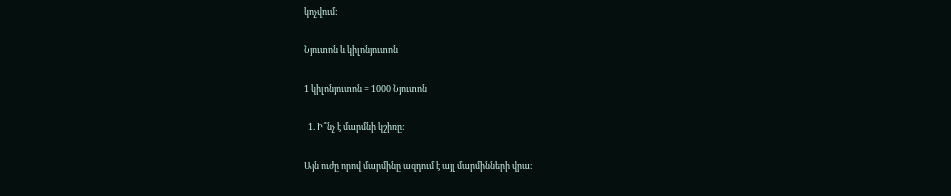կոչվում:

Նյուտոն և կիլոնյուտոն

1 կիլոնյուտոն = 1000 Նյուտոն

  1. Ի՞նչ է մարմնի կշիռը:

Այն ուժը որով մարմինը ազդում է այլ մարմինների վրա։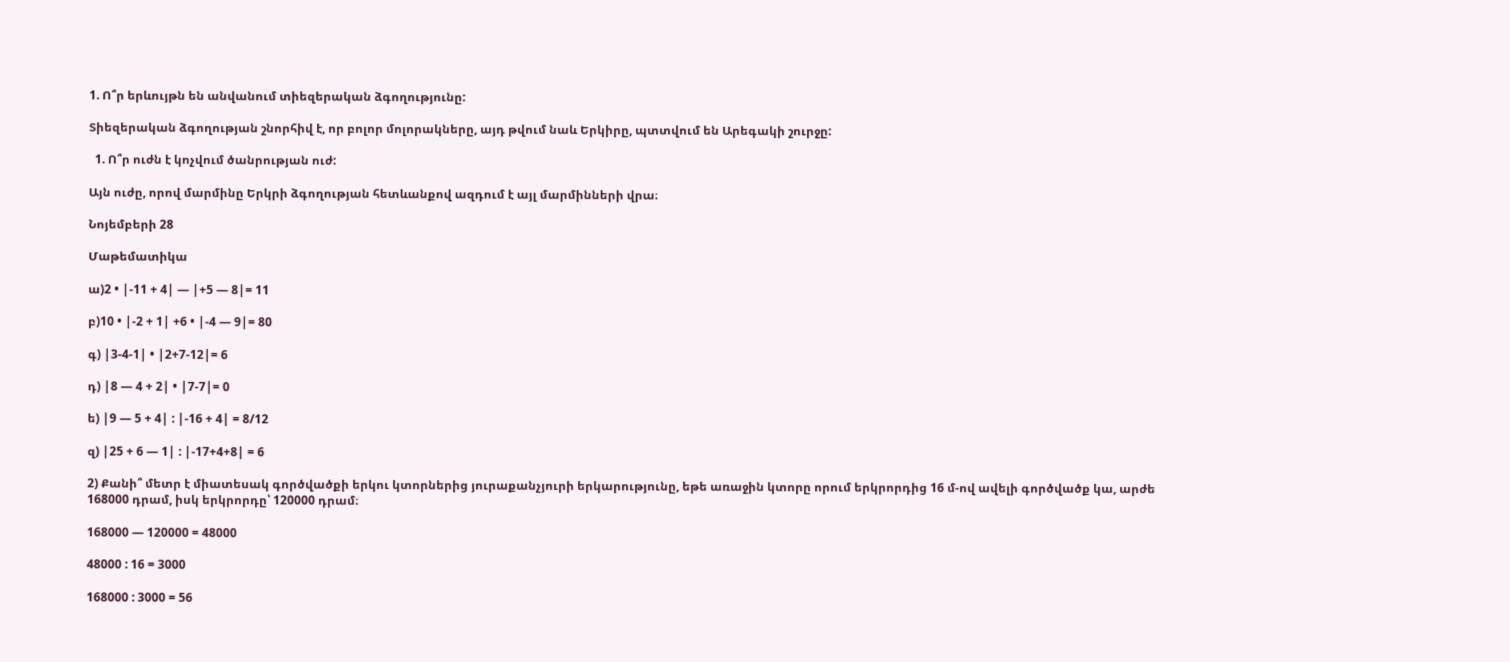1. Ո՞ր երևույթն են անվանում տիեզերական ձգողությունը:

Տիեզերական ձգողության շնորհիվ է, որ բոլոր մոլորակները, այդ թվում նաև Երկիրը, պտտվում են Արեգակի շուրջը:

  1. Ո՞ր ուժն է կոչվում ծանրության ուժ:

Այն ուժը, որով մարմինը Երկրի ձգողության հետևանքով ազդում է այլ մարմինների վրա։

Նոյեմբերի 28

Մաթեմատիկա

ա)2 • |-11 + 4| — |+5 — 8|= 11

բ)10 • |-2 + 1| +6 • |-4 — 9|= 80

գ) |3-4-1| • |2+7-12|= 6

դ) |8 — 4 + 2| • |7-7|= 0

ե) |9 — 5 + 4| : |-16 + 4| = 8/12

զ) |25 + 6 — 1| : |-17+4+8| = 6

2) Քանի՞ մետր է միատեսակ գործվածքի երկու կտորներից յուրաքանչյուրի երկարությունը, եթե առաջին կտորը որում երկրորդից 16 մ-ով ավելի գործվածք կա, արժե 168000 դրամ, իսկ երկրորդը՝ 120000 դրամ։

168000 — 120000 = 48000

48000 : 16 = 3000

168000 : 3000 = 56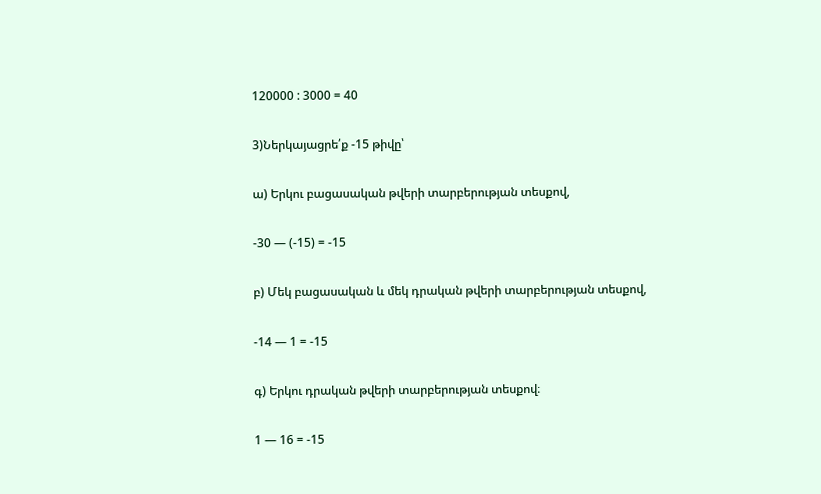120000 : 3000 = 40

3)Ներկայացրե՛ք -15 թիվը՝

ա) Երկու բացասական թվերի տարբերության տեսքով,

-30 — (-15) = -15

բ) Մեկ բացասական և մեկ դրական թվերի տարբերության տեսքով,

-14 — 1 = -15

գ) Երկու դրական թվերի տարբերության տեսքով։

1 — 16 = -15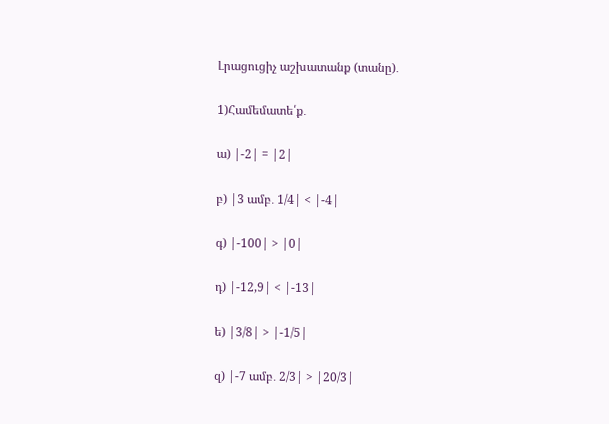Լրացուցիչ աշխատանք (տանը)․

1)Համեմատե՛ք․

ա) |-2| = |2|

բ) |3 ամբ․ 1/4| < |-4|

գ) |-100| > |0|

դ) |-12,9| < |-13|

ե) |3/8| > |-1/5|

զ) |-7 ամբ․ 2/3| > |20/3|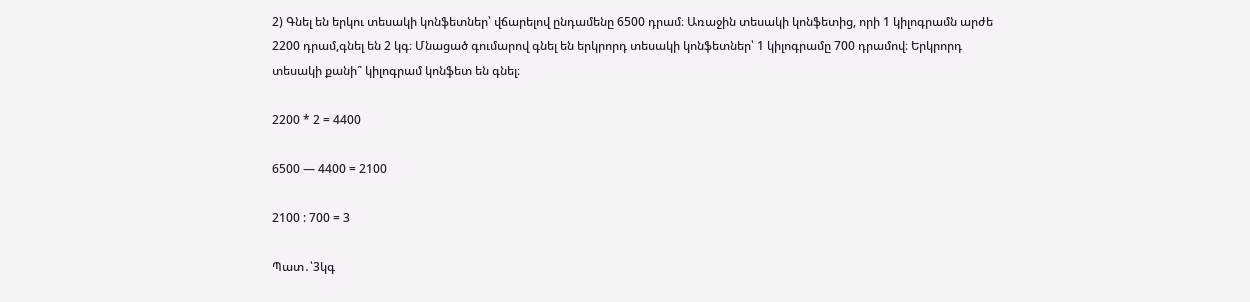2) Գնել են երկու տեսակի կոնֆետներ՝ վճարելով ընդամենը 6500 դրամ։ Առաջին տեսակի կոնֆետից, որի 1 կիլոգրամն արժե 2200 դրամ,գնել են 2 կգ։ Մնացած գումարով գնել են երկրորդ տեսակի կոնֆետներ՝ 1 կիլոգրամը 700 դրամով։ Երկրորդ տեսակի քանի՞ կիլոգրամ կոնֆետ են գնել։

2200 * 2 = 4400

6500 — 4400 = 2100

2100 : 700 = 3

Պատ․՝3կգ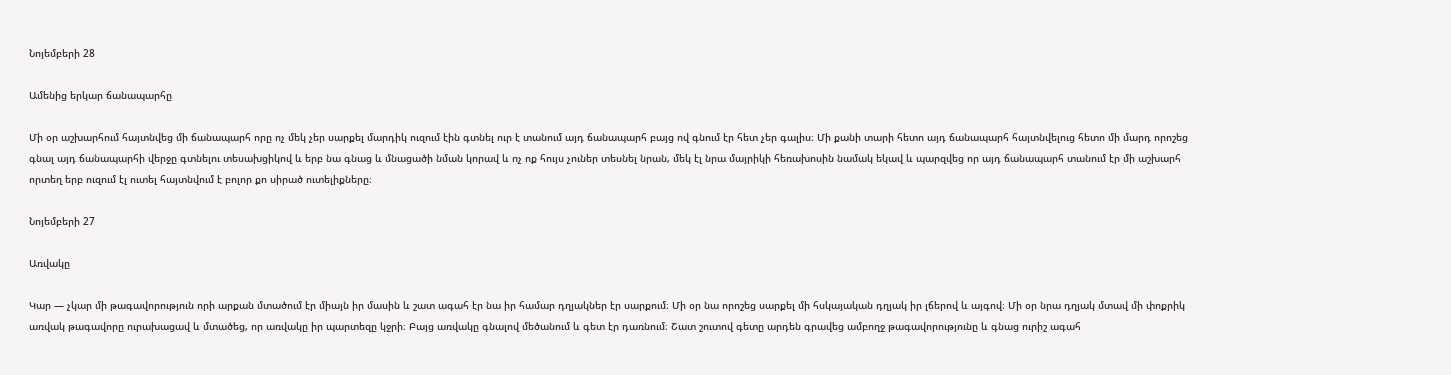Նոյեմբերի 28

Ամենից երկար ճանապարհը

Մի օր աշխարհում հայտնվեց մի ճանապարհ որը ոչ մեկ չեր սարքել մարդիկ ուզում էին գտնել ուր է տանում այդ ճանապարհ բայց ով գնում էր հետ չեր գալիս։ Մի քանի տարի հետո այդ ճանապարհ հայտնվելուց հետո մի մարդ որոշեց գնալ այդ ճանապարհի վերջը գտնելու տեսախցիկով և երբ նա գնաց և մնացածի նման կորավ և ոչ ոք հույս չուներ տեսնել նրան, մեկ էլ նրա մայրիկի հեռախոսին նամակ եկավ և պարզվեց որ այդ ճանապարհ տանում էր մի աշխարհ որտեղ երբ ուզում էլ ուտել հայտնվում է բոլոր քո սիրած ուտելիքները։

Նոյեմբերի 27

Առվակը

Կար — չկար մի թագավորություն որի արքան մտածում էր միայն իր մասին և շատ ագահ էր նա իր համար դղյակներ էր սարքում։ Մի օր նա որոշեց սարքել մի հսկայական դղյակ իր լճերով և այգով։ Մի օր նրա դղյակ մտավ մի փոքրիկ առվակ թագավորը ուրախացավ և մտածեց, որ առվակը իր պարտեզը կջրի։ Բայց առվակը գնալով մեծանում և գետ էր դառնում։ Շատ շուտով գետը արդեն գրավեց ամբողջ թագավորությունը և գնաց ուրիշ ագահ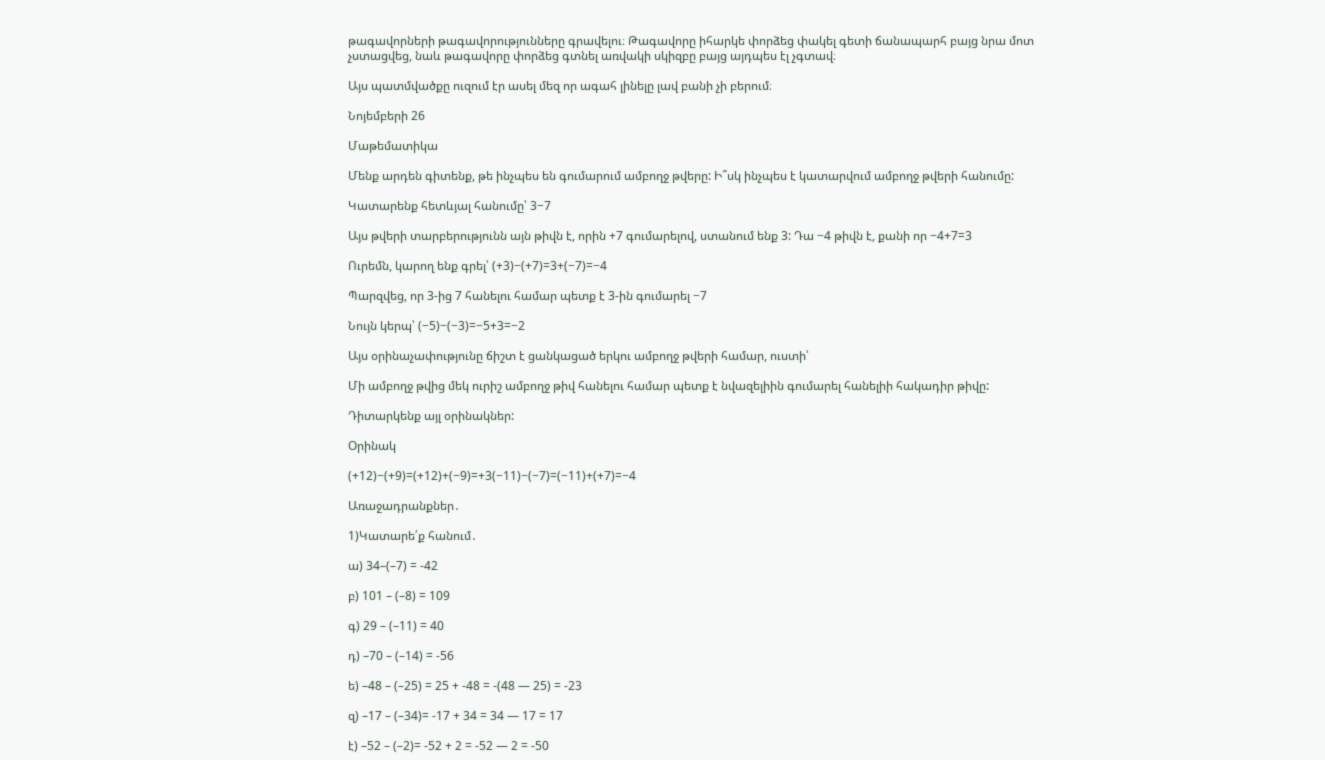թագավորների թագավորությունները գրավելու։ Թագավորը իհարկե փորձեց փակել գետի ճանապարհ բայց նրա մոտ չստացվեց, նաև թագավորը փորձեց գտնել առվակի սկիզբը բայց այդպես էլ չգտավ։

Այս պատմվածքը ուզում էր ասել մեզ որ ագահ լինելը լավ բանի չի բերում։

Նոյեմբերի 26

Մաթեմատիկա

Մենք արդեն գիտենք, թե ինչպես են գումարում ամբողջ թվերը: Ի՞սկ ինչպես է կատարվում ամբողջ թվերի հանումը:

Կատարենք հետևյալ հանումը՝ 3−7

Այս թվերի տարբերությունն այն թիվն է, որին +7 գումարելով, ստանում ենք 3: Դա −4 թիվն է, քանի որ −4+7=3

Ուրեմն, կարող ենք գրել՝ (+3)−(+7)=3+(−7)=−4

Պարզվեց, որ 3-ից 7 հանելու համար պետք է 3-ին գումարել −7

Նույն կերպ՝ (−5)−(−3)=−5+3=−2

Այս օրինաչափությունը ճիշտ է ցանկացած երկու ամբողջ թվերի համար, ուստի՝

Մի ամբողջ թվից մեկ ուրիշ ամբողջ թիվ հանելու համար պետք է նվազելիին գումարել հանելիի հակադիր թիվը:

Դիտարկենք այլ օրինակներ:

Օրինակ

(+12)−(+9)=(+12)+(−9)=+3(−11)−(−7)=(−11)+(+7)=−4

Առաջադրանքներ․

1)Կատարե՛ք հանում․

ա) 34–(–7) = -42

բ) 101 – (–8) = 109

գ) 29 – (–11) = 40

դ) –70 – (–14) = -56

ե) –48 – (–25) = 25 + -48 = -(48 — 25) = -23

զ) –17 – (–34)= -17 + 34 = 34 — 17 = 17

է) –52 – (–2)= -52 + 2 = -52 — 2 = -50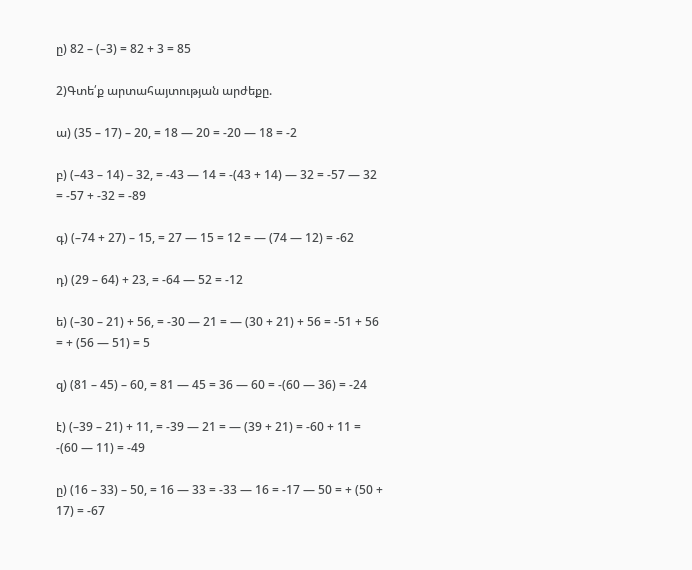ը) 82 – (–3) = 82 + 3 = 85

2)Գտե՛ք արտահայտության արժեքը.

ա) (35 – 17) – 20, = 18 — 20 = -20 — 18 = -2

բ) (–43 – 14) – 32, = -43 — 14 = -(43 + 14) — 32 = -57 — 32 = -57 + -32 = -89

գ) (–74 + 27) – 15, = 27 — 15 = 12 = — (74 — 12) = -62

դ) (29 – 64) + 23, = -64 — 52 = -12

ե) (–30 – 21) + 56, = -30 — 21 = — (30 + 21) + 56 = -51 + 56 = + (56 — 51) = 5

զ) (81 – 45) – 60, = 81 — 45 = 36 — 60 = -(60 — 36) = -24

է) (–39 – 21) + 11, = -39 — 21 = — (39 + 21) = -60 + 11 = -(60 — 11) = -49

ը) (16 – 33) – 50, = 16 — 33 = -33 — 16 = -17 — 50 = + (50 + 17) = -67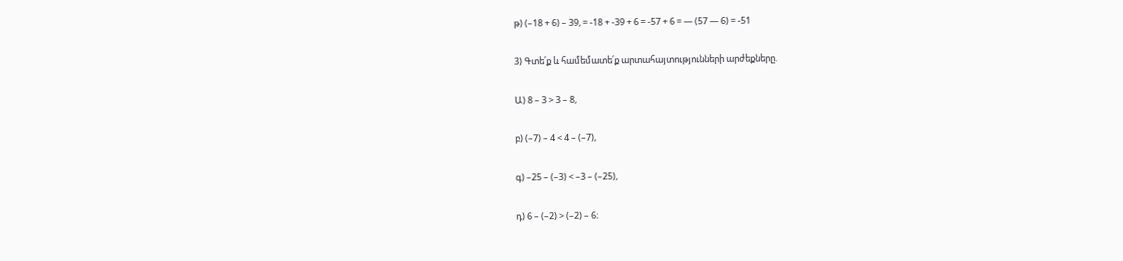թ) (–18 + 6) – 39, = -18 + -39 + 6 = -57 + 6 = — (57 — 6) = -51

3) Գտե՛ք և համեմատե՛ք արտահայտությունների արժեքները.

Ա) 8 – 3 > 3 – 8,

բ) (–7) – 4 < 4 – (–7),

գ) –25 – (–3) < –3 – (–25),

դ) 6 – (–2) > (–2) – 6։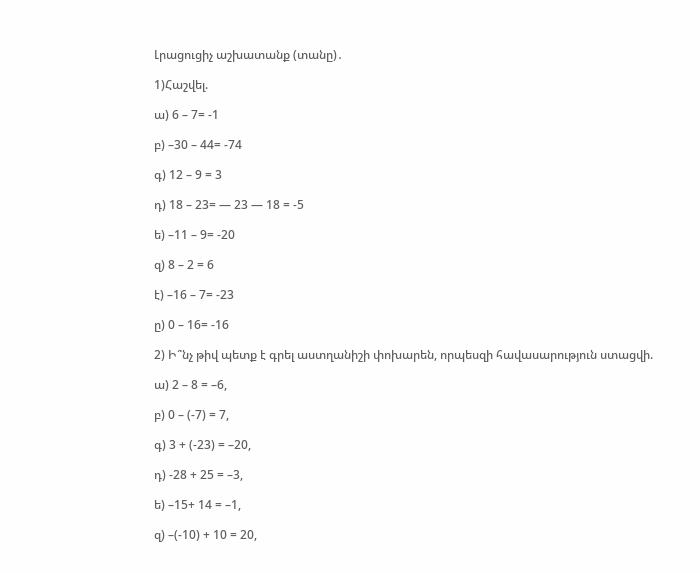Լրացուցիչ աշխատանք (տանը)․

1)Հաշվել.

ա) 6 – 7= -1

բ) –30 – 44= -74

գ) 12 – 9 = 3

դ) 18 – 23= — 23 — 18 = -5

ե) –11 – 9= -20

զ) 8 – 2 = 6

է) –16 – 7= -23

ը) 0 – 16= -16

2) Ի՞նչ թիվ պետք է գրել աստղանիշի փոխարեն, որպեսզի հավասարություն ստացվի.

ա) 2 – 8 = –6,

բ) 0 – (-7) = 7,

գ) 3 + (-23) = –20,

դ) -28 + 25 = –3,

ե) –15+ 14 = –1,

զ) –(-10) + 10 = 20,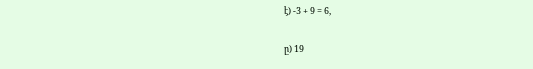է) -3 + 9 = 6,

ը) 19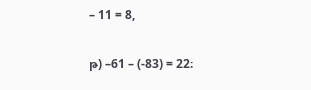– 11 = 8,

թ) –61 – (-83) = 22։